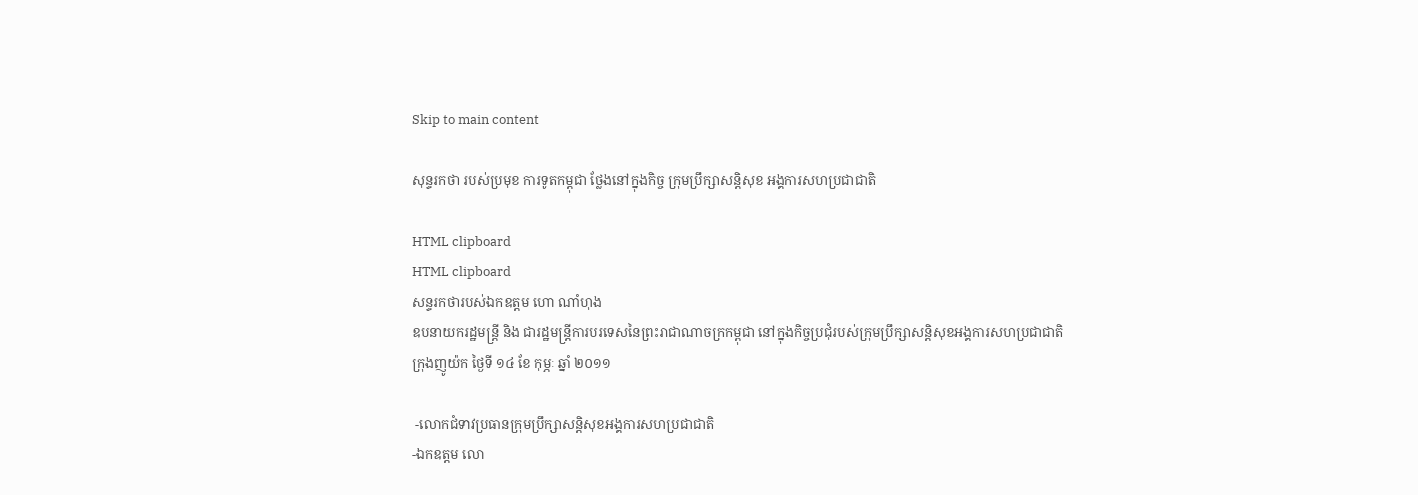Skip to main content

សុន្ទរកថា របស់ប្រមុខ ការទូតកម្ដុជា ថ្លែងនៅក្នុងកិច្ច ក្រុមប្រឹក្សាសន្ដិសុខ អង្គការសហប្រជាជាតិ

HTML clipboard
HTML clipboard
សន្ទរកថារបស់ឯកឧត្ដម ហោ ណាំហុង
ឧបនាយករដ្ឋមន្ដ្រី និង ជារដ្ឋមន្ដ្រីការបរទេសនៃព្រះរាជាណាចក្រកម្ពុជា នៅក្នុងកិច្ចប្រជុំរបស់ក្រុមប្រឹក្សាសន្ដិសុខអង្គការសហប្រជាជាតិ
ក្រុងញូយ៉ក ថ្ងៃទី ១៤ ខែ កុម្ភៈ ឆ្នាំ ២០១១

 -លោកជំទាវប្រធានក្រុមប្រឹក្សាសន្ដិសុខអង្គការសហប្រជាជាតិ
-ឯកឧត្ដម លោ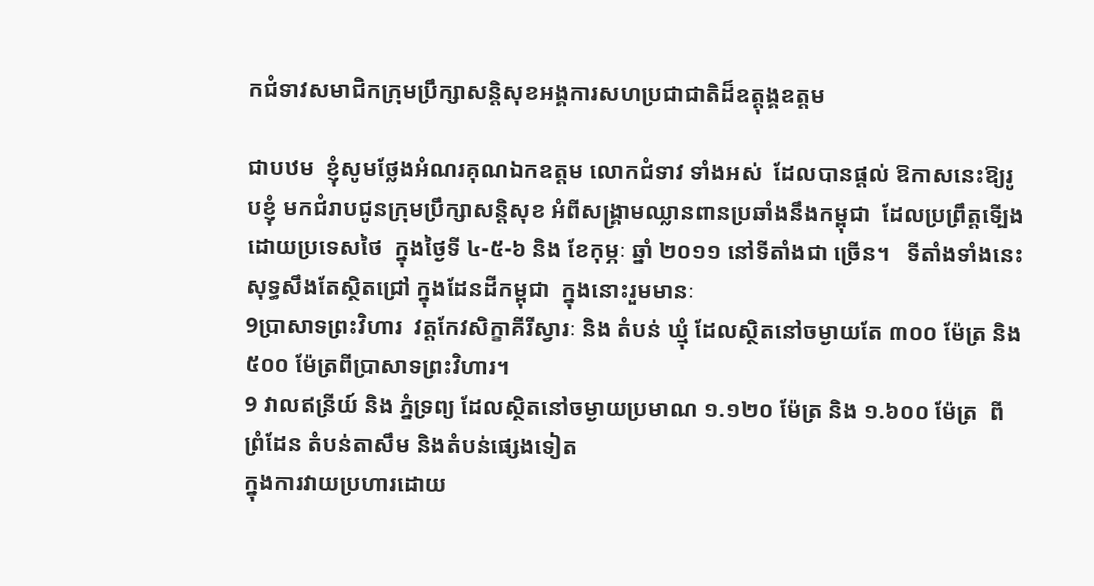កជំទាវសមាជិកក្រុមប្រឹក្សាសន្ដិសុខអង្គការសហប្រជាជាតិដ៏ឧត្ដុង្គឧត្ដម

ជាបឋម  ខ្ញុំសូមថ្លែងអំណរគុណឯកឧត្ដម លោកជំទាវ ទាំងអស់  ដែលបានផ្ដល់ ឱកាសនេះឱ្យរូបខ្ញុំ មកជំរាបជូនក្រុមប្រឹក្សាសន្ដិសុខ អំពីសង្គ្រាមឈ្លានពានប្រឆាំងនឹងកម្ពុជា  ដែលប្រព្រឹត្ដទើ្បងដោយប្រទេសថៃ  ក្នុងថ្ងៃទី ៤-៥-៦ និង ខែកុម្ភៈ ឆ្នាំ ២០១១ នៅទីតាំងជា ច្រើន។   ទីតាំងទាំងនេះសុទ្ធសឹងតែស្ថិតជ្រៅ ក្នុងដែនដីកម្ពុជា  ក្នុងនោះរួមមានៈ
9ប្រាសាទព្រះវិហារ  វត្ដកែវសិក្ខាគីរីស្វារៈ និង តំបន់ ឃ្មុំ ដែលស្ថិតនៅចម្ងាយតែ ៣០០ ម៉ែត្រ និង ៥០០ ម៉ែត្រពីប្រាសាទព្រះវិហារ។
9 វាលឥន្រីយ៍ និង ភ្នំទ្រព្យ ដែលស្ថិតនៅចម្ងាយប្រមាណ ១.១២០ ម៉ែត្រ និង ១.៦០០ ម៉ែត្រ  ពីព្រំដែន តំបន់តាសឹម និងតំបន់ផ្សេងទៀត
ក្នុងការវាយប្រហារដោយ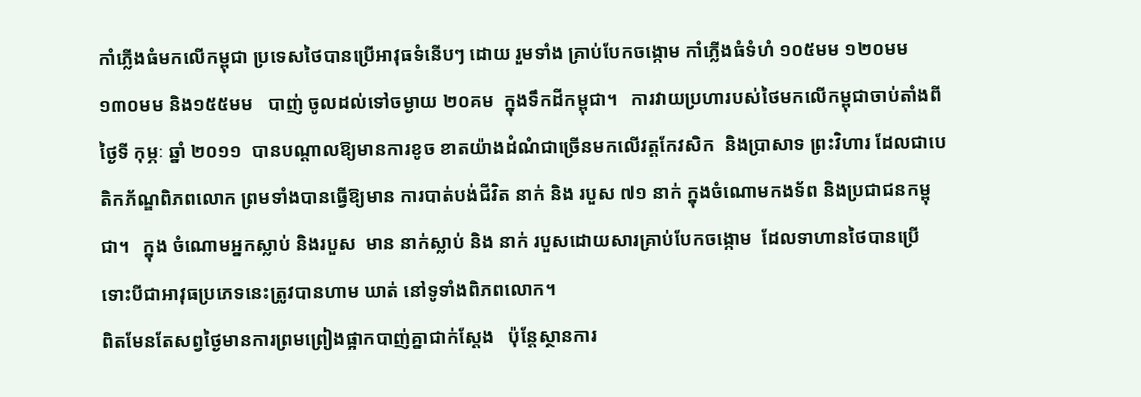កាំភ្លើងធំមកលើកម្ពុជា ប្រទេសថៃបានប្រើអាវុធទំនើបៗ ដោយ រួមទាំង គ្រាប់បែកចង្កោម កាំភ្លើងធំទំហំ ១០៥មម ១២០មម ១៣០មម និង១៥៥មម   បាញ់ ចូលដល់ទៅចម្ងាយ ២០គម  ក្នុងទឹកដីកម្ពុជា។   ការវាយប្រហារបស់ថៃមកលើកម្ពុជាចាប់តាំងពី ថ្ងៃទី កុម្ភៈ ឆ្នាំ ២០១១  បានបណ្ដាលឱ្យមានការខូច ខាតយ៉ាងដំណំជាច្រើនមកលើវត្ដកែវសិក  និងប្រាសាទ ព្រះវិហារ ដែលជាបេតិកភ័ណ្ឌពិភពលោក ព្រមទាំងបានធ្វើឱ្យមាន ការបាត់បង់ជីវិត នាក់ និង របួស ៧១ នាក់ ក្នុងចំណោមកងទ័ព និងប្រជាជនកម្ពុជា។   ក្នុង ចំណោមអ្នកស្លាប់ និងរបួស  មាន នាក់ស្លាប់ និង នាក់ របួសដោយសារគ្រាប់បែកចង្កោម  ដែលទាហានថៃបានប្រើ ទោះបីជាអាវុធប្រភេទនេះត្រូវបានហាម ឃាត់ នៅទូទាំងពិភពលោក។
ពិតមែនតែសព្វថ្ងៃមានការព្រមព្រៀងផ្អាកបាញ់គ្នាជាក់ស្ដែង   ប៉ុន្ដែស្ថានការ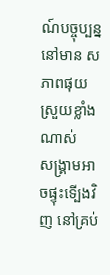ណ៍បច្ចុប្បន្ន នៅមាន សភាពផុយស្រួយខ្លាំងណាស់    សង្គ្រាមអាចផ្ទុះទើ្បងវិញ នៅគ្រប់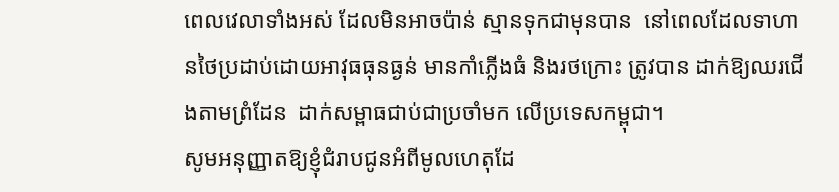ពេលវេលាទាំងអស់ ដែលមិនអាចប៉ាន់ ស្មានទុកជាមុនបាន  នៅពេលដែលទាហានថៃប្រដាប់ដោយអាវុធធុនធ្ងន់ មានកាំភ្លើងធំ និងរថក្រោះ ត្រូវបាន ដាក់ឱ្យឈរជើងតាមព្រំដែន  ដាក់សម្ពាធជាប់ជាប្រចាំមក លើប្រទេសកម្ពុជា។
សូមអនុញ្ញាតឱ្យខ្ញុំជំរាបជូនអំពីមូលហេតុដែ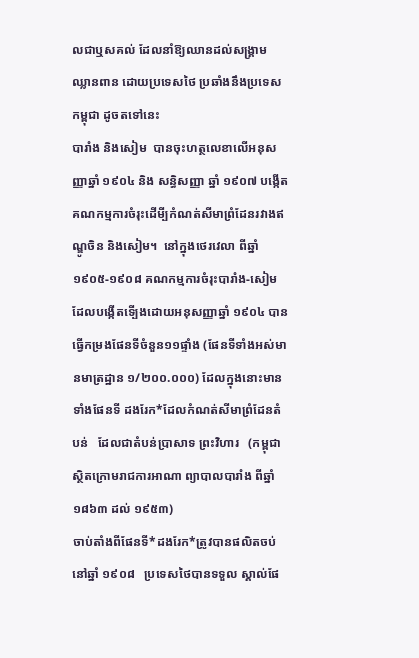លជាឬសគល់ ដែលនាំឱ្យឈានដល់សង្គ្រាម ឈ្លានពាន ដោយប្រទេសថៃ ប្រឆាំងនឹងប្រទេសកម្ពុជា ដូចតទៅនេះ
បារាំង និងសៀម  បានចុះហត្ថលេខាលើអនុសញ្ញាឆ្នាំ ១៩០៤ និង សន្ធិសញ្ញា ឆ្នាំ ១៩០៧ បង្កើតគណកម្មការចំរុះដើមី្បកំណត់សីមាព្រំដែនរវាងឥណ្ឌូចិន និងសៀម។  នៅក្នុងថេរវេលា ពីឆ្នាំ ១៩០៥-១៩០៨ គណកម្មការចំរុះបារាំង-សៀម ដែលបង្កើតទើ្បងដោយអនុសញ្ញាឆ្នាំ ១៩០៤ បានធ្វើកម្រងផែនទីចំនួន១១ផ្ទាំង (ផែនទីទាំងអស់មានមាត្រដ្ឋាន ១/២០០.០០០) ដែលក្នុងនោះមានទាំងផែនទី ដងរែក*ដែលកំណត់សីមាព្រំដែនតំបន់   ដែលជាតំបន់ប្រាសាទ ព្រះវិហារ   (កម្ពុជាស្ថិតក្រោមរាជការអាណា ព្យាបាលបារាំង ពីឆ្នាំ ១៨៦៣ ដល់ ១៩៥៣)
ចាប់តាំងពីផែនទី*ដងរែក*ត្រូវបានផលិតចប់នៅឆ្នាំ ១៩០៨   ប្រទេសថៃបានទទួល ស្គាល់ផែ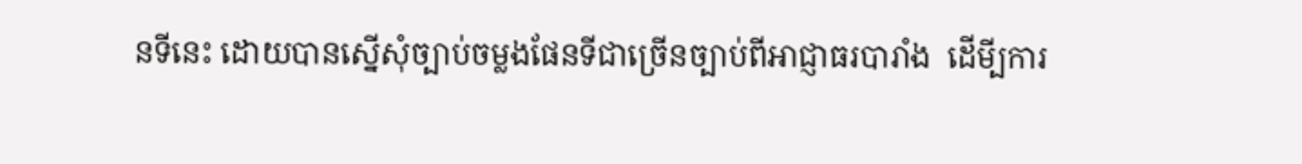នទីនេះ ដោយបានស្នើសុំច្បាប់ចម្លងផែនទីជាច្រើនច្បាប់ពីអាជ្ញាធរបារាំង  ដើមី្បការ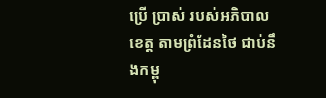ប្រើ ប្រាស់ របស់អភិបាលខេត្ដ តាមព្រំដែនថៃ ជាប់នឹងកម្ពុ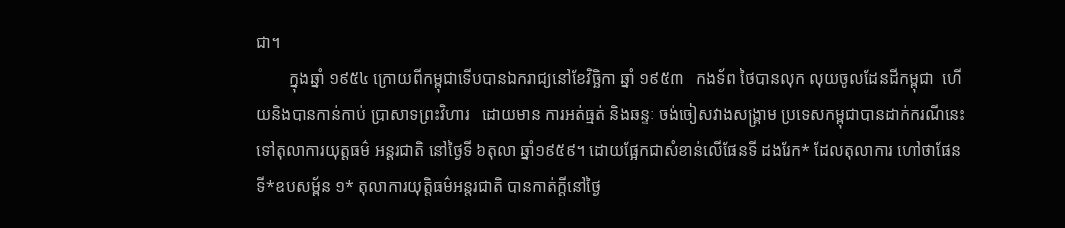ជា។
        ក្នុងឆ្នាំ ១៩៥៤ ក្រោយពីកម្ពុជាទើបបានឯករាជ្យនៅខែវិច្ឆិកា ឆ្នាំ ១៩៥៣   កងទ័ព ថៃបានលុក លុយចូលដែនដីកម្ពុជា  ហើយនិងបានកាន់កាប់ ប្រាសាទព្រះវិហារ   ដោយមាន ការអត់ធ្មត់ និងឆន្ទៈ ចង់ចៀសវាងសង្គ្រាម ប្រទេសកម្ពុជាបានដាក់ករណីនេះ ទៅតុលាការយុត្ដធម៌ អន្ដរជាតិ នៅថ្ងៃទី ៦តុលា ឆ្នាំ១៩៥៩។ ដោយផ្អែកជាសំខាន់លើផែនទី ដងរែក* ដែលតុលាការ ហៅថាផែនទី*ឧបសម្ព័ន ១* តុលាការយុត្ដិធម៌អន្ដរជាតិ បានកាត់ក្ដីនៅថ្ងៃ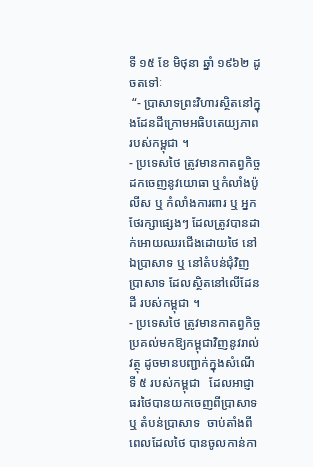ទី ១៥ ខែ មិថុនា ឆ្នាំ ១៩៦២ ដូចតទៅៈ
 “- ប្រាសាទព្រះវិហារស្ថិតនៅក្នុងដែនដីក្រោមអធិបតេយ្យភាពរបស់កម្ពុជា ។
- ប្រទេសថៃ ត្រូវមានកាតព្វកិច្ចដកចេញនូវយោធា ឬកំលាំងប៉ូលីស ឬ កំលាំងការពារ ឬ អ្នកថែរក្សាផ្សេងៗ ដែលត្រូវបានដាក់អោយឈរជើងដោយថៃ នៅឯប្រាសាទ ឬ នៅតំបន់ជុំវិញប្រាសាទ ដែលស្ថិតនៅលើដែនដី របស់កម្ពុជា ។
- ប្រទេសថៃ ត្រូវមានកាតព្វកិច្ចប្រគល់មកឱ្យកម្ពុជាវិញនូវរាល់វត្ថុ ដូចមានបញ្ជាក់ក្នុងសំណើទី ៥ របស់កម្ពុជា   ដែលអាជ្ញាធរថៃបានយកចេញពីប្រាសាទ ឬ តំបន់ប្រាសាទ  ចាប់តាំងពីពេលដែលថៃ បានចូលកាន់កា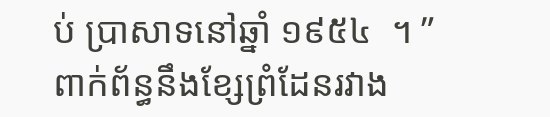ប់ ប្រាសាទនៅឆ្នាំ ១៩៥៤  ។ ”
ពាក់ព័ន្ធនឹងខ្សែព្រំដែនរវាង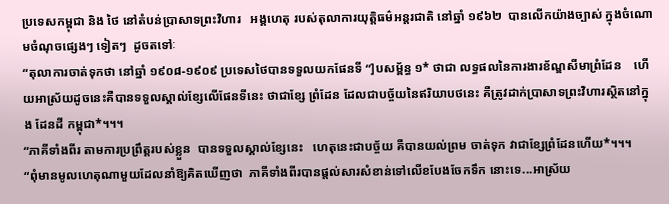ប្រទេសកម្ពុជា និង ថៃ នៅតំបន់ប្រាសាទព្រះវិហារ   អង្គហេតុ របស់តុលាការយុត្ដិធម៌អន្ដរជាតិ នៅឆ្នាំ ១៩៦២  បានលើកយ៉ាងច្បាស់ ក្នុងចំណោមចំណុចផ្សេងៗ ទៀតៗ  ដូចតទៅៈ
“តុលាការចាត់ទុកថា នៅឆ្នាំ ១៩០៨-១៩០៩ ប្រទេសថៃបានទទួលយកផែនទី “]បសម្ព័ន្ធ ១* ថាជា លទ្ធផលនៃការងារខ័ណ្ឌសីមាព្រំដែន    ហើយអាស្រ័យដូចនេះគឺបានទទួលស្គាល់ខ្សែលើផែនទីនេះ ថាជាខ្សែ ព្រំដែន ដែលជាបច្ច័យនៃឥរិយាបថនេះ គឺត្រូវដាក់ប្រាសាទព្រះវិហារស្ថិតនៅក្នុង ដែនដី កម្ពុជា*។។។
“ភាគីទាំងពីរ តាមការប្រព្រឹត្ដរបស់ខ្លួន  បានទទួលស្គាល់ខ្សែនេះ   ហេតុនេះជាបច្ច័យ គឺបានយល់ព្រម ចាត់ទុក វាជាខ្សែព្រំដែនហើយ*។។។
“ពុំមានមូលហេតុណាមួយដែលនាំឱ្យគិតឃើញថា  ភាគីទាំងពីរបានផ្ដល់សារសំខាន់ទៅលើខបែងចែកទឹក នោះទេ...អាស្រ័យ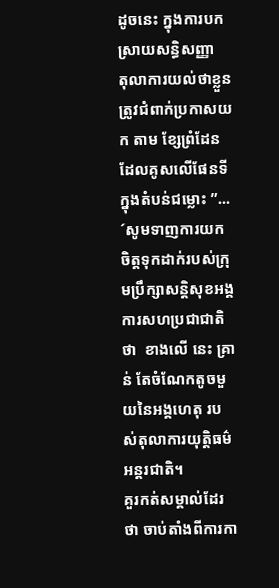ដូចនេះ ក្នុងការបកស្រាយសន្ធិសញ្ញា  តុលាការយល់ថាខ្លួនត្រូវជំពាក់ប្រកាសយក តាម ខ្សែព្រំដែនដែលគូសលើផែនទីក្នុងតំបន់ជម្លោះ ”...
´សូមទាញការយកចិត្ដទុកដាក់របស់ក្រុមប្រឹក្សាសន្ដិសុខអង្គការសហប្រជាជាតិថា  ខាងលើ នេះ គ្រាន់ តែចំណែកតូចមួយនៃអង្គហេតុ របស់តុលាការយុត្ដិធម៌អន្ដរជាតិ។
គួរកត់សម្គាល់ដែរថា ចាប់តាំងពីការកា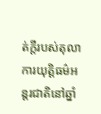ត់ក្ដីរបស់តុលាការយុត្ដិធម៌អន្ដរជាតិនៅឆ្នាំ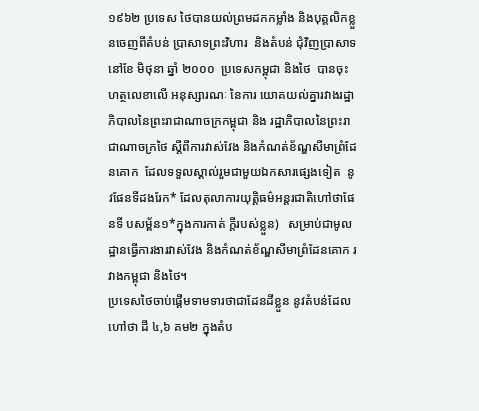១៩៦២ ប្រទេស ថៃបានយល់ព្រមដកកម្លាំង និងបុគ្គលិកខ្លួនចេញពីតំបន់ ប្រាសាទព្រះវិហារ  និងតំបន់ ជុំវិញប្រាសាទ
នៅខែ មិថុនា ឆ្នាំ ២០០០  ប្រទេសកម្ពុជា និងថៃ  បានចុះហត្ថលេខាលើ អនុស្សារណៈ នៃការ យោគយល់គ្នារវាងរដ្ឋាភិបាលនៃព្រះរាជាណាចក្រកម្ពុជា និង រដ្ឋាភិបាលនៃព្រះរាជាណាចក្រថៃ ស្ដីពីការវាស់វែង និងកំណត់ខ័ណ្ឌសីមាព្រំដែនគោក  ដែលទទួលស្គាល់រួមជាមួយឯកសារផ្សេងទៀត  នូវផែនទីដងរែក* ដែលតុលាការយុត្ដិធម៌អន្ដរជាតិហៅថាផែនទី បសម្ព័ន១*ក្នុងការកាត់ ក្ដីរបស់ខ្លួន)   សម្រាប់ជាមូលដ្ឋានធ្វើការងារវាស់វែង និងកំណត់ខ័ណ្ឌសីមាព្រំដែនគោក រវាងកម្ពុជា និងថៃ។
ប្រទេសថៃចាប់ផ្ដើមទាមទារថាជាដែនដីខ្លួន នូវតំបន់ដែលហៅថា ដី ៤,៦ គម២ ក្នុងតំប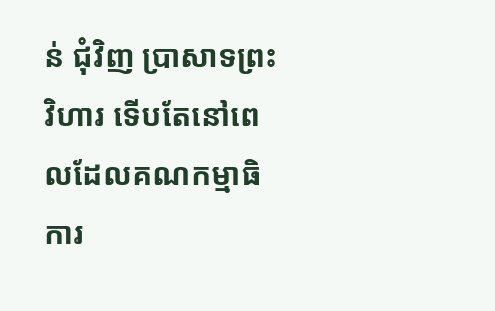ន់ ជុំវិញ ប្រាសាទព្រះវិហារ ទើបតែនៅពេលដែលគណកម្មាធិការ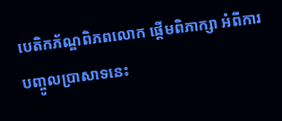បេតិកភ័ណ្ឌពិភពលោក ផ្ដើមពិភាក្សា អំពីការ បញ្ចូលប្រាសាទនេះ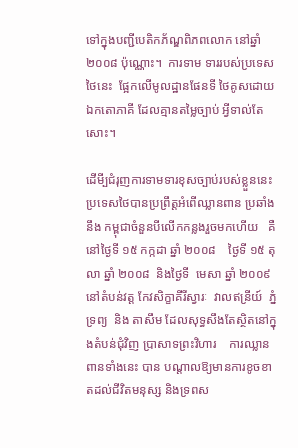ទៅក្នុងបញ្ជីបេតិកភ័ណ្ឌពិភពលោក នៅឆ្នាំ ២០០៨ ប៉ុណ្ណោះ។  ការទាម ទាររបស់ប្រទេស ថៃនេះ  ផ្អែកលើមូលដ្ឋានផែនទី ថៃគូសដោយឯកតោភាគី ដែលគ្មានតម្លៃច្បាប់ អ្វីទាល់តែសោះ។

ដើមី្បជំរុញការទាមទារខុសច្បាប់របស់ខ្លួននេះ  ប្រទេសថៃបានប្រព្រឹត្ដអំពើឈ្លានពាន ប្រឆាំងនឹង កម្ពុជាចំនួនបីលើកកន្លងរួចមកហើយ   គឺនៅថ្ងៃទី ១៥ កក្កដា ឆ្នាំ ២០០៨    ថ្ងៃទី ១៥ តុលា ឆ្នាំ ២០០៨  និងថ្ងៃទី  មេសា ឆ្នាំ ២០០៩  នៅតំបន់វត្ដ កែវសិក្ខាគីរីស្វារៈ  វាលឥន្រីយ៍  ភ្នំទ្រព្យ  និង តាសឹម ដែលសុទ្ធសឹងតែស្ថិតនៅក្នុងតំបន់ជុំវិញ ប្រាសាទព្រះវិហារ    ការឈ្លានពានទាំងនេះ បាន បណ្ដាលឱ្យមានការខូចខាតដល់ជីវិតមនុស្ស និងទ្រពស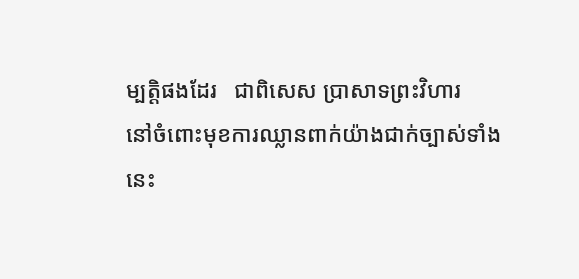ម្បត្ដិផងដែរ   ជាពិសេស ប្រាសាទព្រះវិហារ
នៅចំពោះមុខការឈ្លានពាក់យ៉ាងជាក់ច្បាស់ទាំងនេះ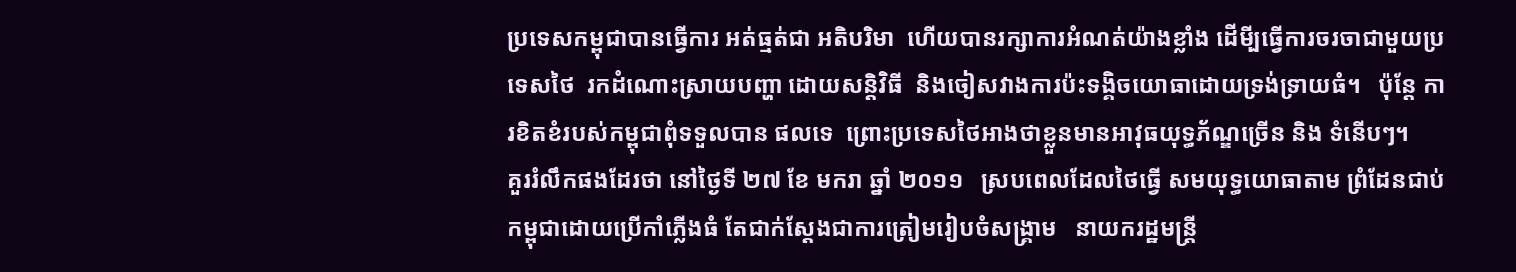ប្រទេសកម្ពុជាបានធ្វើការ អត់ធ្មត់ជា អតិបរិមា  ហើយបានរក្សាការអំណត់យ៉ាងខ្លាំង ដើមី្បធ្វើការចរចាជាមួយប្រទេសថៃ  រកដំណោះស្រាយបញ្ហា ដោយសន្ដិវិធី  និងចៀសវាងការប៉ះទង្គិចយោធាដោយទ្រង់ទ្រាយធំ។   ប៉ុន្ដែ ការខិតខំរបស់កម្ពុជាពុំទទួលបាន ផលទេ  ព្រោះប្រទេសថៃអាងថាខ្លួនមានអាវុធយុទ្ធភ័ណ្ឌច្រើន និង ទំនើបៗ។
គួររំលឹកផងដែរថា នៅថ្ងៃទី ២៧ ខែ មករា ឆ្នាំ ២០១១   ស្របពេលដែលថៃធ្វើ សមយុទ្ធយោធាតាម ព្រំដែនជាប់កម្ពុជាដោយប្រើកាំភ្លើងធំ តែជាក់ស្ដែងជាការត្រៀមរៀបចំសង្គ្រាម   នាយករដ្ឋមន្ដ្រី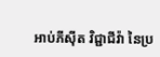អាប់ភីស៊ីត វិជ្ជាជីវ៉ា នៃប្រ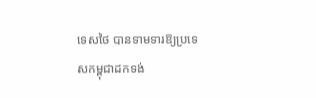ទេសថៃ បានទាមទារឱ្យប្រទេសកម្ពុជាដកទង់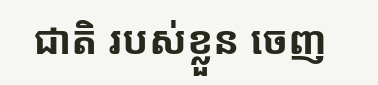ជាតិ របស់ខ្លួន ចេញ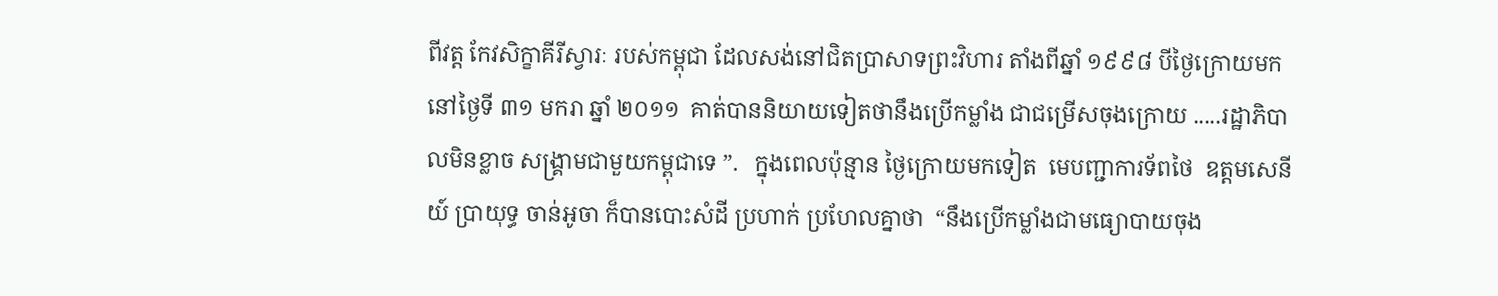ពីវត្ដ កែវសិក្ខាគីរីស្វារៈ របស់កម្ពុជា ដែលសង់នៅជិតប្រាសាទព្រះវិហារ តាំងពីឆ្នាំ ១៩៩៨ បីថ្ងៃក្រោយមក នៅថ្ងៃទី ៣១ មករា ឆ្នាំ ២០១១  គាត់បាននិយាយទៀតថានឹងប្រើកម្លាំង ជាជម្រើសចុងក្រោយ .....រដ្ឋាភិបាលមិនខ្លាច សង្គ្រាមជាមួយកម្ពុជាទេ ”.   ក្នុងពេលប៉ុន្មាន ថ្ងៃក្រោយមកទៀត  មេបញ្ជាការទ័ពថៃ  ឧត្ដមសេនីយ៍ ប្រាយុទ្ធ ចាន់អូចា ក៏បានបោះសំដី ប្រហាក់ ប្រហែលគ្នាថា  “នឹងប្រើកម្លាំងជាមធ្យោបាយចុង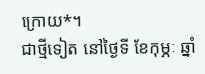ក្រោយ*។
ជាថ្មីទៀត នៅថ្ងៃទី ខែកុម្ភៈ ឆ្នាំ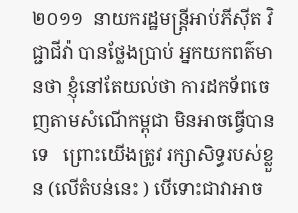២០១១  នាយករដ្ឋមន្ដ្រីអាប់ភីស៊ីត វិជ្ជាជីវ៉ា បានថ្លែងប្រាប់ អ្នកយកពត៌មានថា ខ្ញុំនៅតែយល់ថា ការដកទ័ពចេញតាមសំណើកម្ពុជា មិនអាចធ្វើបានទេ   ព្រោះយើងត្រូវ រក្សាសិទ្ធរបស់ខ្លួន (លើតំបន់នេះ ) បើទោះជាវាអាច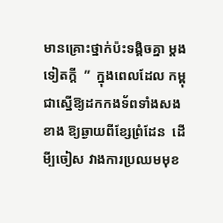មានគ្រោះថ្នាក់ប៉ះទង្គិចគ្នា ម្ដងទៀតក្ដី  ”  ក្នុងពេលដែល កម្ពុជាស្នើឱ្យដកកងទ័ពទាំងសងខាង ឱ្យឆ្ងាយពីខ្សែព្រំដែន  ដើមី្បចៀស វាងការប្រឈមមុខ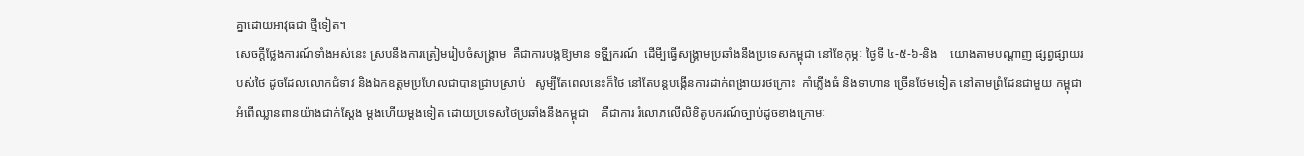គ្នាដោយអាវុធជា ថ្មីទៀត។
សេចក្ដីថ្លែងការណ៍ទាំងអស់នេះ ស្របនឹងការត្រៀមរៀបចំសង្គ្រាម  គឺជាការបង្កឱ្យមាន ទទ្ហី្បករណ៍  ដើមី្បធ្វើសង្គ្រាមប្រឆាំងនឹងប្រទេសកម្ពុជា នៅខែកុម្ភៈ ថ្ងៃទី ៤-៥-៦-និង    យោងតាមបណ្ដាញ ផ្សព្វផ្សាយរបស់ថៃ ដូចដែលលោកជំទាវ និងឯកឧត្ដមប្រហែលជាបានជ្រាបស្រាប់   សូម្បីតែពេលនេះក៏ថៃ នៅតែបន្ដបង្កើនការដាក់ពង្រាយរថក្រោះ  កាំភ្លើងធំ និងទាហាន ច្រើនថែមទៀត នៅតាមព្រំដែនជាមួយ កម្ពុជា
អំពើឈ្លានពានយ៉ាងជាក់ស្ដែង ម្ដងហើយម្ដងទៀត ដោយប្រទេសថៃប្រឆាំងនឹងកម្ពុជា    គឺជាការ រំលោភលើលិខិតូបករណ៍ច្បាប់ដូចខាងក្រោមៈ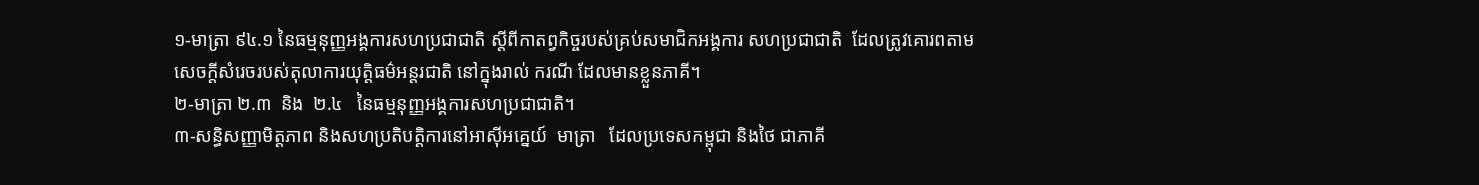១-មាត្រា ៩៤.១ នៃធម្មនុញ្ញអង្គការសហប្រជាជាតិ ស្ដីពីកាតព្វកិច្ចរបស់គ្រប់សមាជិកអង្គការ សហប្រជាជាតិ  ដែលត្រូវគោរពតាមសេចក្ដីសំរេចរបស់តុលាការយុត្ដិធម៌អន្ដរជាតិ នៅក្នុងរាល់ ករណី ដែលមានខ្លួនភាគី។
២-មាត្រា ២.៣  និង  ២.៤   នៃធម្មនុញ្ញអង្គការសហប្រជាជាតិ។
៣-សន្ធិសញ្ញាមិត្ដភាព និងសហប្រតិបត្ដិការនៅអាស៊ីអគ្នេយ៍  មាត្រា   ដែលប្រទេសកម្ពុជា និងថៃ ជាភាគី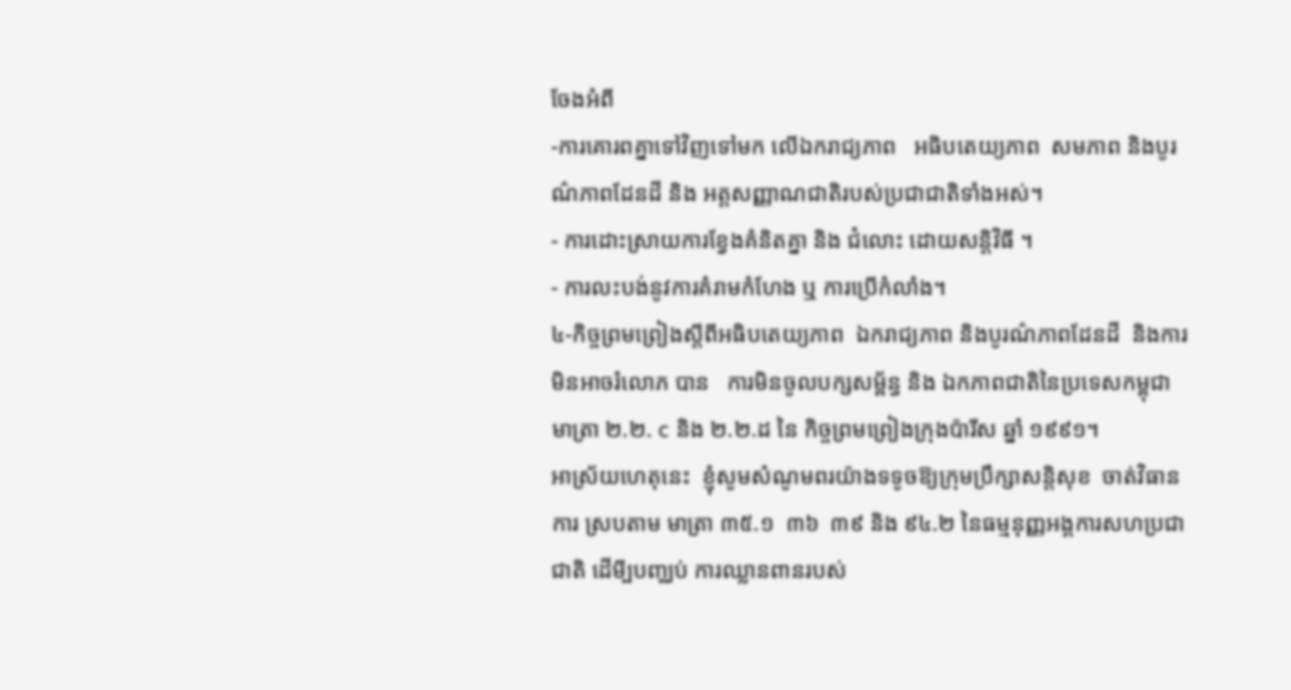ចែងអំពី
-ការគោរពគ្នាទៅវិញទៅមក លើឯករាជ្យភាព   អធិបតេយ្យភាព  សមភាព និងបូរណ៌ភាពដែនដី និង អត្ដសញ្ញាណជាតិរបស់ប្រជាជាតិទាំងអស់។
- ការដោះស្រាយការខ្វែងគំនិតគ្នា និង ជំលោះ ដោយសន្ដិវិធី ។
- ការលះបង់នូវការគំរាមកំហែង ឬ ការប្រើកំលាំង។
៤-កិច្ចព្រមព្រៀងស្ដីពីអធិបតេយ្យភាព  ឯករាជ្យភាព និងបូរណ៌ភាពដែនដី  និងការមិនអាចរំលោភ បាន   ការមិនចូលបក្សសម្ព័ន្ធ និង ឯកភាពជាតិនៃប្រទេសកម្ពុជា  មាត្រា ២.២. c និង ២.២.ដ នៃ កិច្ចព្រមព្រៀងក្រុងប៉ារីស ឆ្នាំ ១៩៩១។
អាស្រ័យហេតុនេះ  ខ្ញុំសូមសំណូមពរយ៉ាងទទូចឱ្យក្រុមប្រឹក្សាសន្ដិសុខ  ចាត់វិធានការ ស្របតាម មាត្រា ៣៥.១  ៣៦  ៣៩ និង ៩៤.២ នៃធម្មនុញ្ញអង្គការសហប្រជាជាតិ ដើមី្បបញ្ឈប់ ការឈ្លានពានរបស់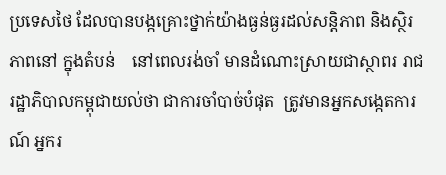ប្រទេសថៃ ដែលបានបង្កគ្រោះថ្នាក់យ៉ាងធ្ងន់ធ្ងរដល់សន្ដិភាព និងស្ថិរភាពនៅ ក្នុងតំបន់    នៅពេលរង់ចាំ មានដំណោះស្រាយជាស្ថាពរ រាជរដ្ឋាភិបាលកម្ពុជាយល់ថា ជាការចាំបាច់បំផុត  ត្រូវមានអ្នកសង្កេតការណ៍ អ្នករ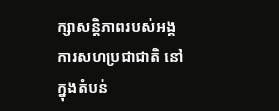ក្សាសន្ដិភាពរបស់អង្គការសហប្រជាជាតិ នៅក្នុងតំបន់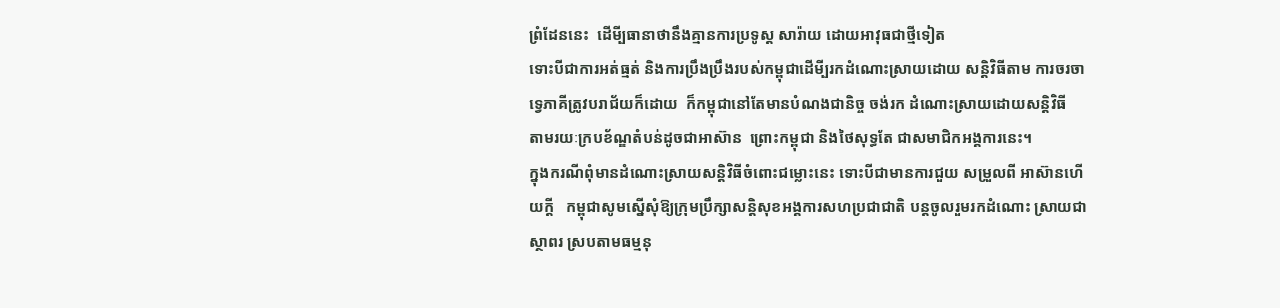ព្រំដែននេះ  ដើមី្បធានាថានឹងគ្មានការប្រទូស្ដ សារ៉ាយ ដោយអាវុធជាថ្មីទៀត
ទោះបីជាការអត់ធ្មត់ និងការប្រឹងប្រឹងរបស់កម្ពុជាដើមី្បរកដំណោះស្រាយដោយ សន្ដិវិធីតាម ការចរចាទ្វេភាគីត្រូវបរាជ័យក៏ដោយ  ក៏កម្ពុជានៅតែមានបំណងជានិច្ច ចង់រក ដំណោះស្រាយដោយសន្ដិវិធី  តាមរយៈក្របខ័ណ្ឌតំបន់ដូចជាអាស៊ាន  ព្រោះកម្ពុជា និងថៃសុទ្ធតែ ជាសមាជិកអង្គការនេះ។
ក្នុងករណីពុំមានដំណោះស្រាយសន្ដិវិធីចំពោះជម្លោះនេះ ទោះបីជាមានការជួយ សម្រួលពី អាស៊ានហើយក្ដី   កម្ពុជាសូមស្នើសុំឱ្យក្រុមប្រឹក្សាសន្ដិសុខអង្គការសហប្រជាជាតិ បន្ដចូលរួមរកដំណោះ ស្រាយជាស្ថាពរ ស្របតាមធម្មនុ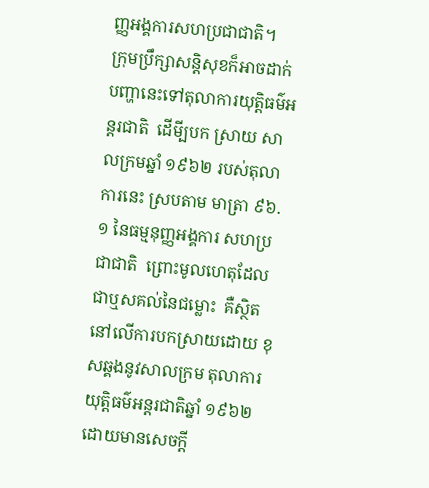ញ្ញអង្គការសហប្រជាជាតិ។
ក្រុមប្រឹក្សាសន្ដិសុខក៏អាចដាក់បញ្ហានេះទៅតុលាការយុត្ដិធម៌អន្ដរជាតិ  ដើមី្បបក ស្រាយ សាលក្រមឆ្នាំ ១៩៦២ របស់តុលាការនេះ ស្របតាម មាត្រា ៩៦.១ នៃធម្មនុញ្ញអង្គការ សហប្រជាជាតិ  ព្រោះមូលហេតុដែលជាឬសគល់នៃជម្លោះ  គឺស្ថិតនៅលើការបកស្រាយដោយ ខុសឆ្គងនូវសាលក្រម តុលាការយុត្ដិធម៌អន្ដរជាតិឆ្នាំ ១៩៦២
ដោយមានសេចក្ដី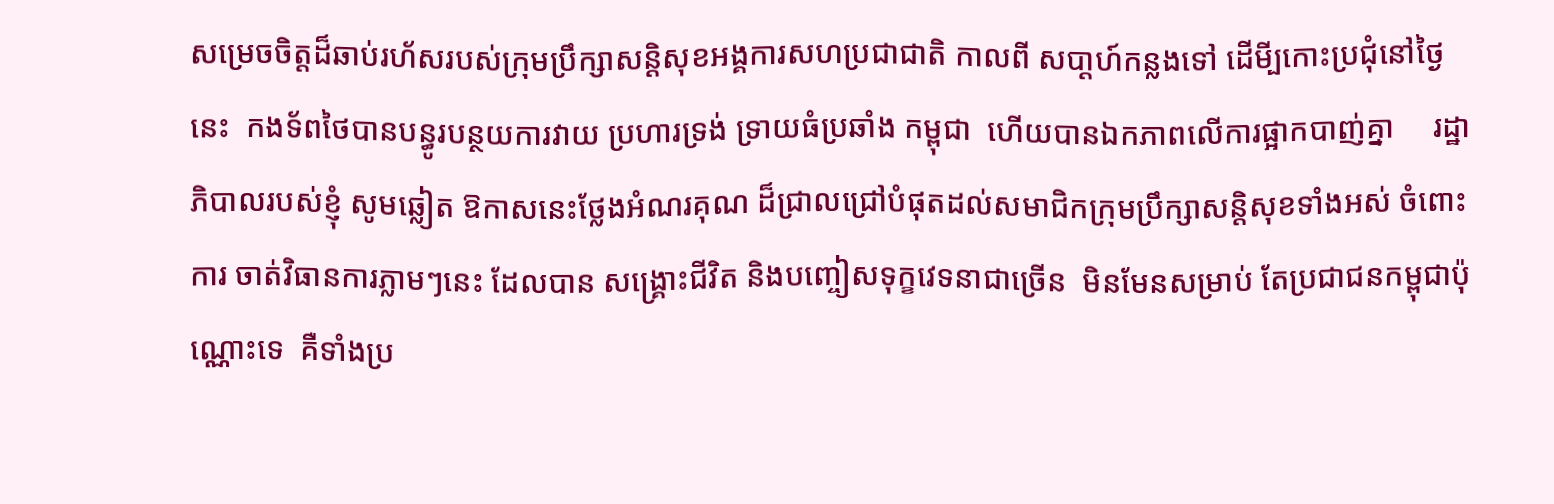សម្រេចចិត្ដដ៏ឆាប់រហ័សរបស់ក្រុមប្រឹក្សាសន្ដិសុខអង្គការសហប្រជាជាតិ កាលពី សបា្ដហ៍កន្លងទៅ ដើមី្បកោះប្រជុំនៅថ្ងៃនេះ  កងទ័ពថៃបានបន្ធូរបន្ថយការវាយ ប្រហារទ្រង់ ទ្រាយធំប្រឆាំង កម្ពុជា  ហើយបានឯកភាពលើការផ្អាកបាញ់គ្នា     រដ្ឋាភិបាលរបស់ខ្ញុំ សូមឆ្លៀត ឱកាសនេះថ្លែងអំណរគុណ ដ៏ជ្រាលជ្រៅបំផុតដល់សមាជិកក្រុមប្រឹក្សាសន្ដិសុខទាំងអស់ ចំពោះការ ចាត់វិធានការភ្លាមៗនេះ ដែលបាន សង្គ្រោះជីវិត និងបញ្ចៀសទុក្ខវេទនាជាច្រើន  មិនមែនសម្រាប់ តែប្រជាជនកម្ពុជាប៉ុណ្ណោះទេ  គឺទាំងប្រ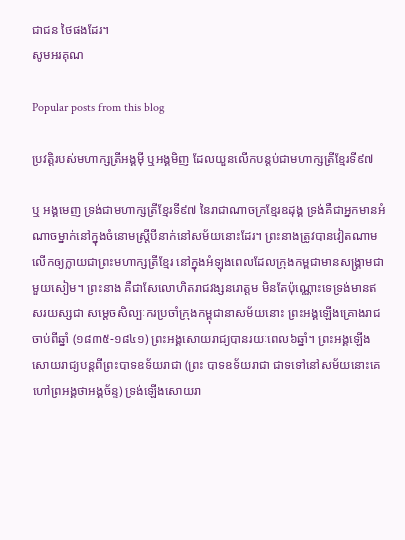ជាជន ថៃផងដែរ។
សូមអរគុណ

Popular posts from this blog

ប្រវត្តិរបស់មហាក្សត្រីអង្គមុី ឬអង្គមិញ ដែលយួនលើកបន្តប់ជាមហាក្សត្រីខ្មែរទី៩៧

ឬ អង្គមេញ ទ្រង់ជាមហាក្សត្រីខ្មែរទី៩៧ នៃរាជាណាចក្រខ្មែរឧដុង្គ ទ្រង់គឺជាអ្នកមានអំណាចម្នាក់នៅក្នុងចំនោមស្ត្រីបីនាក់នៅសម័យនោះដែរ។ ព្រះនាងត្រូវបានវៀតណាមលើកឲ្យក្លាយជាព្រះមហាក្សត្រីខ្មែរ នៅក្នុងអំឡុងពេលដែលក្រុងកម្ពជាមានសង្រ្គាមជាមួយសៀម។ ព្រះនាង គឺជាសែលោហិតរាជវង្សនរោត្តម មិនតែប៉ុណ្ណោះទេទ្រង់មានឥសរយស្សជា សម្តេចសិល្បៈករប្រចាំក្រុងកម្ពុជានាសម័យនោះ ព្រះអង្គឡើងគ្រោងរាជចាប់ពីឆ្នាំ (១៨៣៥-១៨៤១) ព្រះអង្គសោយរាជ្យបានរយៈពេល៦ឆ្នាំ។ ព្រះអង្គឡើងសោយរាជ្យបន្តពីព្រះបាទឧទ័យរាជា (ព្រះ បាទឧទ័យរាជា ជាទទៅនៅសម័យនោះគេហៅព្រអង្គថាអង្គច័ន្ទ) ទ្រង់ឡើងសោយរា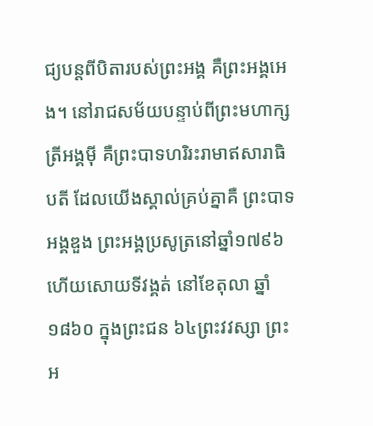ជ្យបន្តពីបិតារបស់ព្រះអង្គ គឺព្រះអង្គអេង។ នៅរាជសម័យបន្ទាប់ពីព្រះមហាក្សត្រីអង្គមុី គឺព្រះបាទហរិរះរាមាឥសារាធិបតី ដែលយើងស្គាល់គ្រប់គ្នាគឺ ព្រះបាទអង្គឌួង ព្រះអង្គប្រសូត្រនៅឆ្នាំ១៧៩៦ ហើយសោយទីវង្គត់ នៅខែតុលា ឆ្នាំ ១៨៦០ ក្នុងព្រះជន ៦៤ព្រះវវស្សា ព្រះអ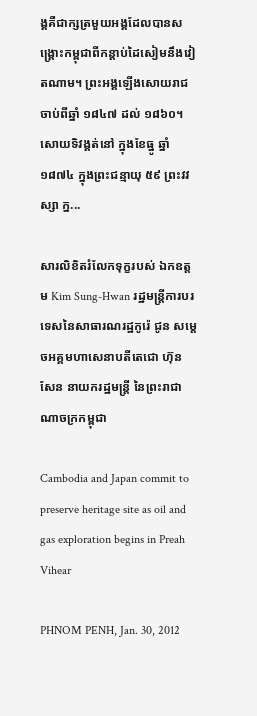ង្គគឺជាក្សត្រមួយអង្គដែលបានសង្រ្គោះកម្ពុជាពីកន្តាប់ដៃសៀមនឹងវៀតណាម។ ព្រះអង្គឡើងសោយរាជចាប់ពីឆ្នាំ ១៨៤៧ ដល់ ១៨៦០។  សោយទិវង្គត់នៅ ក្នុងខែធ្នូ ឆ្នាំ១៨៧៤ ក្នុងព្រះជន្មាយុ ៥៩ ព្រះវវស្សា ក្ន...

សារលិខិតរំលែកទុក្ខរបស់ ឯកឧត្តម Kim Sung-Hwan រដ្ឋមន្រ្តីការបរទេសនៃសាធារណរដ្ឋកូរ៉េ ជូន សមេ្តចអគ្គមហាសេនាបតីតេជោ ហ៊ុន សែន នាយករដ្ឋមន្ត្រី នៃព្រះរាជាណាចក្រកម្ពុជា

Cambodia and Japan commit to preserve heritage site as oil and gas exploration begins in Preah Vihear

PHNOM PENH, Jan. 30, 2012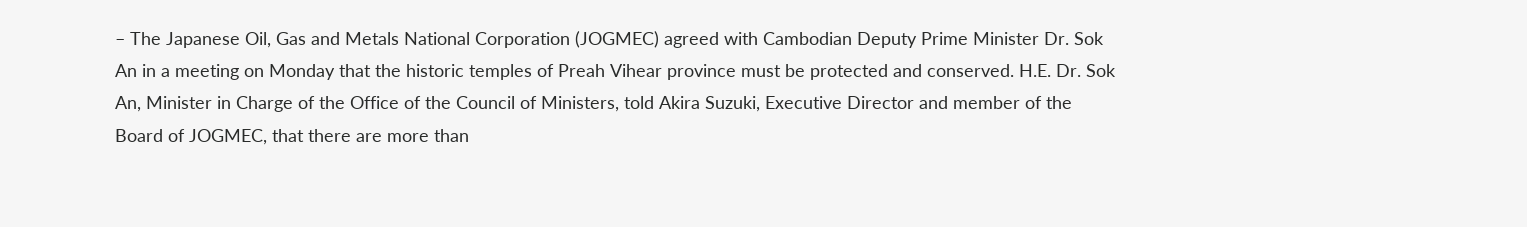– The Japanese Oil, Gas and Metals National Corporation (JOGMEC) agreed with Cambodian Deputy Prime Minister Dr. Sok An in a meeting on Monday that the historic temples of Preah Vihear province must be protected and conserved. H.E. Dr. Sok An, Minister in Charge of the Office of the Council of Ministers, told Akira Suzuki, Executive Director and member of the Board of JOGMEC, that there are more than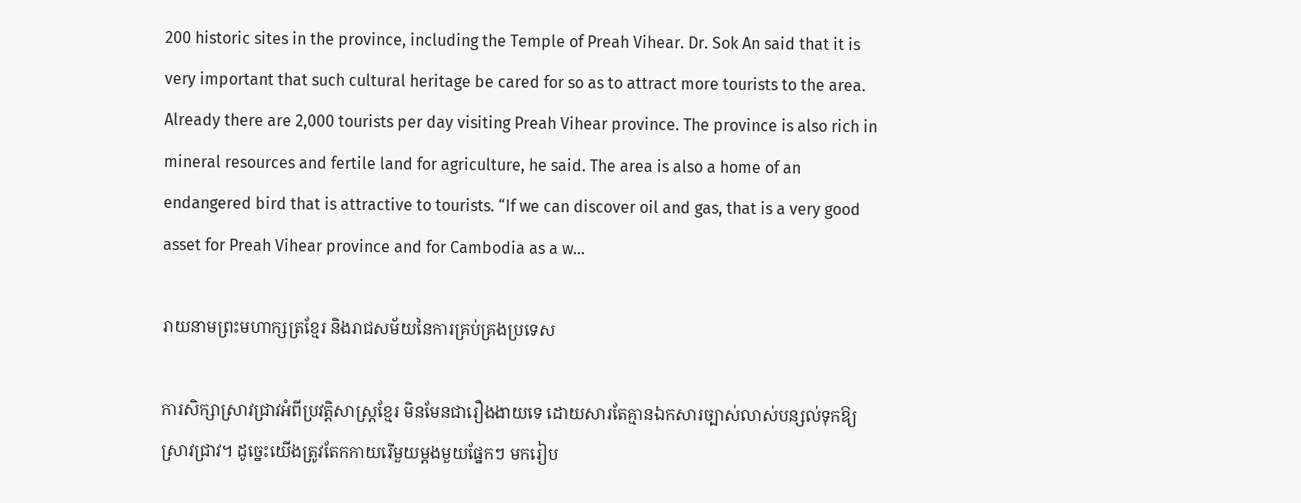200 historic sites in the province, including the Temple of Preah Vihear. Dr. Sok An said that it is very important that such cultural heritage be cared for so as to attract more tourists to the area. Already there are 2,000 tourists per day visiting Preah Vihear province. The province is also rich in mineral resources and fertile land for agriculture, he said. The area is also a home of an endangered bird that is attractive to tourists. “If we can discover oil and gas, that is a very good asset for Preah Vihear province and for Cambodia as a w...

រាយនាមព្រះមហាក្សត្រខ្មែរ និងរាជសម័យនៃការគ្រប់គ្រងប្រទេស

ការសិក្សាស្រាវជ្រាវអំពីប្រវត្តិសាស្ត្រខ្មែរ មិនមែនជារឿងងាយទេ ដោយសារតែគ្មានឯកសារច្បាស់លាស់បន្សល់ទុកឱ្យស្រាវជ្រាវ។ ដូច្នេះយើងត្រូវតែកកាយរើមួយម្តងមួយផ្នែកៗ មករៀប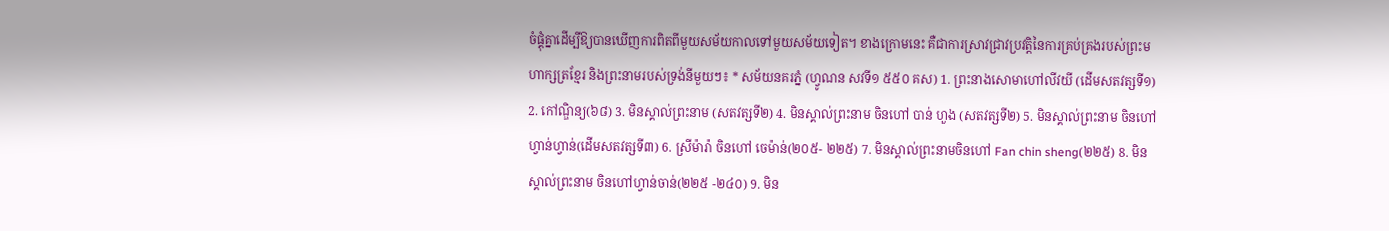ចំផ្គុំគ្នាដើម្បីឱ្យបានឃើញការពិតពីមួយសម័យកាលទៅមួយសម័យទៀត។ ខាងក្រោមនេះ គឺជាការស្រាវជ្រាវប្រវត្តិនៃការគ្រប់គ្រងរបស់ព្រះមហាក្សត្រខ្មែរ និងព្រះនាមរបស់ទ្រង់នីមួយៗ៖ * សម័យនគរភ្នំ (ហ្វូណន សវទី១ ៥៥០ គស) 1. ព្រះនាងសោមាហៅលីវយី (ដើមសតវត្សទី១) 2. កៅណ្ឌិន្យ(៦៨) 3. មិនស្គាល់ព្រះនាម (សតវត្សទី២) 4. មិនស្គាល់ព្រះនាម ចិនហៅ បាន់ ហួង (សតវត្សទី២) 5. មិនស្គាល់ព្រះនាម ចិនហៅ ហ្វាន់ហ្វាន់(ដើមសតវត្សទី៣) 6. ស្រីម៉ារ៉ា ចិនហៅ ចេម៉ាន់(២០៥- ២២៥) 7. មិនស្គាល់ព្រះនាមចិនហៅ Fan chin sheng(២២៥) 8. មិនស្គាល់ព្រះនាម ចិនហៅហ្វាន់ចាន់(២២៥ -២៤០) 9. មិន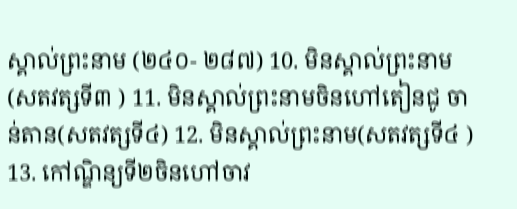ស្គាល់ព្រះនាម (២៤០- ២៨៧) 10. មិនស្គាល់ព្រះនាម(សតវត្សទី៣ ) 11. មិនស្គាល់ព្រះនាមចិនហៅតៀនជូ ចាន់តាន(សតវត្សទី៤) 12. មិនស្គាល់ព្រះនាម(សតវត្សទី៤ ) 13. កៅណ្ឌិន្យទី២ចិនហៅចាវ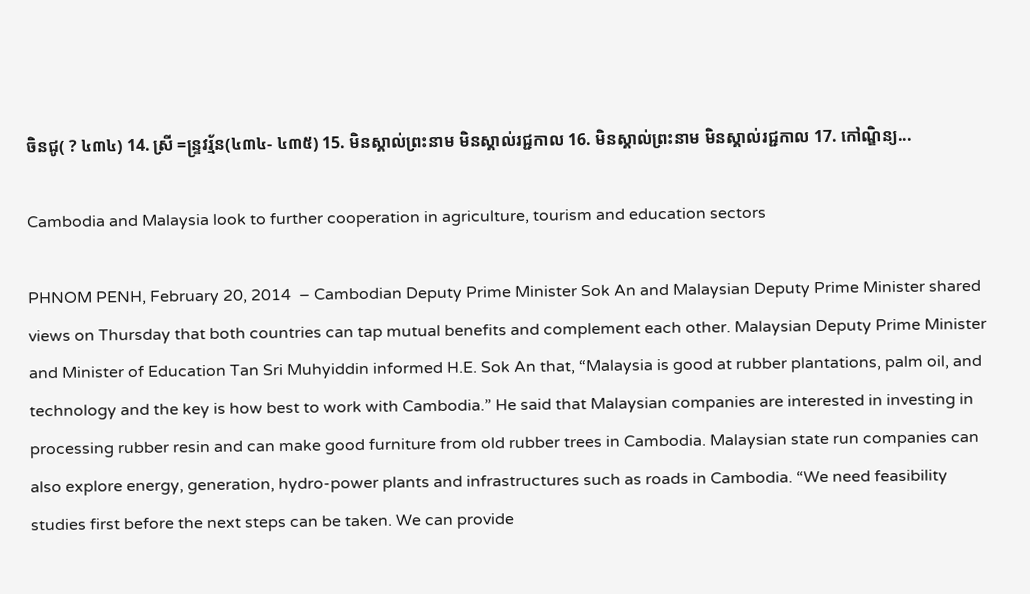ចិនជូ( ? ៤៣៤) 14. ស្រី =ន្រ្ទវរ្ម័ន(៤៣៤- ៤៣៥) 15. មិនស្គាល់ព្រះនាម មិនស្គាល់រជ្ជកាល 16. មិនស្គាល់ព្រះនាម មិនស្គាល់រជ្ជកាល 17. កៅណ្ឌិន្យ...

Cambodia and Malaysia look to further cooperation in agriculture, tourism and education sectors

PHNOM PENH, February 20, 2014  – Cambodian Deputy Prime Minister Sok An and Malaysian Deputy Prime Minister shared views on Thursday that both countries can tap mutual benefits and complement each other. Malaysian Deputy Prime Minister and Minister of Education Tan Sri Muhyiddin informed H.E. Sok An that, “Malaysia is good at rubber plantations, palm oil, and technology and the key is how best to work with Cambodia.” He said that Malaysian companies are interested in investing in processing rubber resin and can make good furniture from old rubber trees in Cambodia. Malaysian state run companies can also explore energy, generation, hydro-power plants and infrastructures such as roads in Cambodia. “We need feasibility studies first before the next steps can be taken. We can provide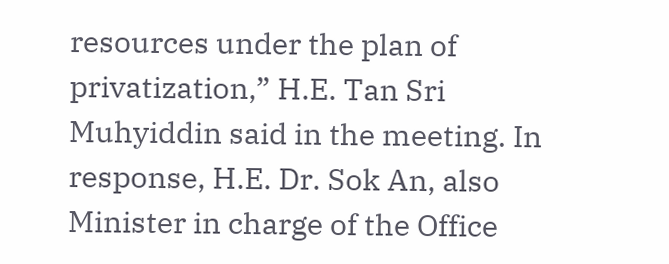resources under the plan of privatization,” H.E. Tan Sri Muhyiddin said in the meeting. In response, H.E. Dr. Sok An, also Minister in charge of the Office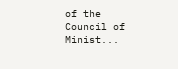of the Council of Minist...